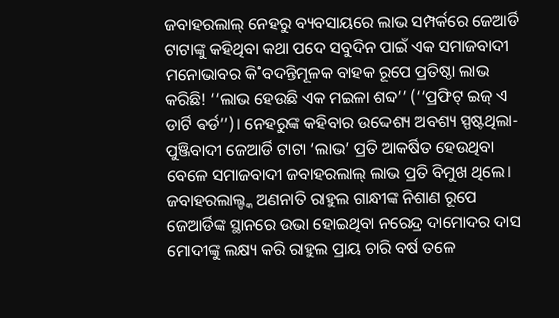ଜବାହରଲାଲ୍ ନେହରୁ ବ୍ୟବସାୟରେ ଲାଭ ସମ୍ପର୍କରେ ଜେଆର୍ଡି ଟାଟାଙ୍କୁ କହିଥିବା କଥା ପଦେ ସବୁଦିନ ପାଇଁ ଏକ ସମାଜବାଦୀ ମନୋଭାବର କି˚ବଦନ୍ତିମୂଳକ ବାହକ ରୂପେ ପ୍ରତିଷ୍ଠା ଲାଭ କରିଛି! ‘‘ଲାଭ ହେଉଛି ଏକ ମଇଳା ଶବ୍ଦ’’ (‘‘ପ୍ରଫିଟ୍ ଇଜ୍ ଏ ଡାର୍ଟି ଵର୍ଡ’’)। ନେହରୁଙ୍କ କହିବାର ଉଦ୍ଦେଶ୍ୟ ଅବଶ୍ୟ ସ୍ପଷ୍ଟଥିଲା- ପୁଞ୍ଜିବାଦୀ ଜେଆର୍ଡି ଟାଟା ‘ଲାଭ’ ପ୍ରତି ଆକର୍ଷିତ ହେଉଥିବା ବେଳେ ସମାଜବାଦୀ ଜବାହରଲାଲ୍ ଲାଭ ପ୍ରତି ବିମୁଖ ଥିଲେ। ଜବାହରଲାଲ୍ଙ୍କ ଅଣନାତି ରାହୁଲ ଗାନ୍ଧୀଙ୍କ ନିଶାଣ ରୂପେ ଜେଆର୍ଡିଙ୍କ ସ୍ଥାନରେ ଉଭା ହୋଇଥିବା ନରେନ୍ଦ୍ର ଦାମୋଦର ଦାସ ମୋଦୀଙ୍କୁ ଲକ୍ଷ୍ୟ କରି ରାହୁଲ ପ୍ରାୟ ଚାରି ବର୍ଷ ତଳେ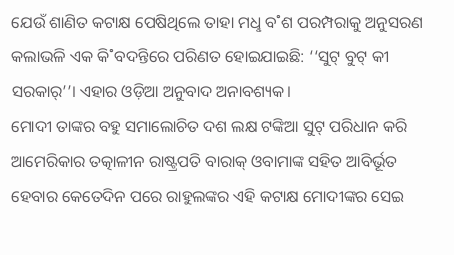ଯେଉଁ ଶାଣିତ କଟାକ୍ଷ ପେଷିଥିଲେ ତାହା ମଧୢ ବ˚ଶ ପରମ୍ପରାକୁ ଅନୁସରଣ କଲାଭଳି ଏକ କି˚ବଦନ୍ତିରେ ପରିଣତ ହୋଇଯାଇଛି: ‘‘ସୁଟ୍ ବୁଟ୍ କୀ ସରକାର୍’’। ଏହାର ଓଡ଼ିଆ ଅନୁବାଦ ଅନାବଶ୍ୟକ।
ମୋଦୀ ତାଙ୍କର ବହୁ ସମାଲୋଚିତ ଦଶ ଲକ୍ଷ ଟଙ୍କିଆ ସୁଟ୍ ପରିଧାନ କରି ଆମେରିକାର ତତ୍କାଳୀନ ରାଷ୍ଟ୍ରପତି ବାରାକ୍ ଓବାମାଙ୍କ ସହିତ ଆବିର୍ଭୂତ ହେବାର କେତେଦିନ ପରେ ରାହୁଲଙ୍କର ଏହି କଟାକ୍ଷ ମୋଦୀଙ୍କର ସେଇ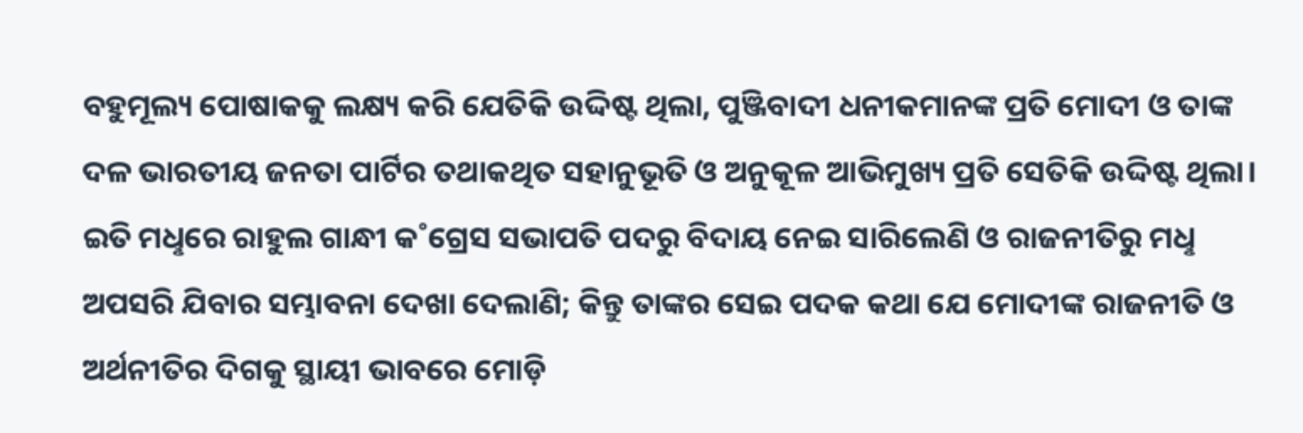ବହୁମୂଲ୍ୟ ପୋଷାକକୁ ଲକ୍ଷ୍ୟ କରି ଯେତିକି ଉଦ୍ଦିଷ୍ଟ ଥିଲା, ପୁଞ୍ଜିବାଦୀ ଧନୀକମାନଙ୍କ ପ୍ରତି ମୋଦୀ ଓ ତାଙ୍କ ଦଳ ଭାରତୀୟ ଜନତା ପାର୍ଟିର ତଥାକଥିତ ସହାନୁଭୂତି ଓ ଅନୁକୂଳ ଆଭିମୁଖ୍ୟ ପ୍ରତି ସେତିକି ଉଦ୍ଦିଷ୍ଟ ଥିଲା। ଇତି ମଧୢରେ ରାହୁଲ ଗାନ୍ଧୀ କ˚ଗ୍ରେସ ସଭାପତି ପଦରୁ ବିଦାୟ ନେଇ ସାରିଲେଣି ଓ ରାଜନୀତିରୁ ମଧୢ ଅପସରି ଯିବାର ସମ୍ଭାବନା ଦେଖା ଦେଲାଣି; କିନ୍ତୁ ତାଙ୍କର ସେଇ ପଦକ କଥା ଯେ ମୋଦୀଙ୍କ ରାଜନୀତି ଓ ଅର୍ଥନୀତିର ଦିଗକୁ ସ୍ଥାୟୀ ଭାବରେ ମୋଡ଼ି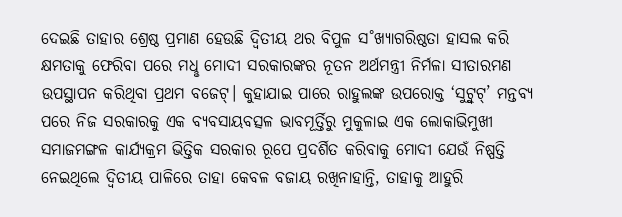ଦେଇଛି ତାହାର ଶ୍ରେଷ୍ଠ ପ୍ରମାଣ ହେଉଛି ଦ୍ବିତୀୟ ଥର ବିପୁଳ ସ˚ଖ୍ୟାଗରିଷ୍ଠତା ହାସଲ କରି କ୍ଷମତାକୁ ଫେରିବା ପରେ ମଧୢ ମୋଦୀ ସରକାରଙ୍କର ନୂତନ ଅର୍ଥମନ୍ତ୍ରୀ ନିର୍ମଳା ସୀତାରମଣ ଉପସ୍ଥାପନ କରିଥିବା ପ୍ରଥମ ବଜେଟ୍। କୁହାଯାଇ ପାରେ ରାହୁଲଙ୍କ ଉପରୋକ୍ତ ‘ସୁଟ୍ବୁଟ୍’ ମନ୍ତବ୍ୟ ପରେ ନିଜ ସରକାରକୁ ଏକ ବ୍ୟବସାୟବତ୍ସଳ ଭାବମୂର୍ତ୍ତିରୁ ମୁକୁଳାଇ ଏକ ଲୋକାଭିମୁଖୀ ସମାଜମଙ୍ଗଳ କାର୍ଯ୍ୟକ୍ରମ ଭିତ୍ତିକ ସରକାର ରୂପେ ପ୍ରଦର୍ଶିତ କରିବାକୁ ମୋଦୀ ଯେଉଁ ନିଷ୍ପତ୍ତି ନେଇଥିଲେ ଦ୍ବିତୀୟ ପାଳିରେ ତାହା କେବଳ ବଜାୟ ରଖିନାହାନ୍ତି, ତାହାକୁ ଆହୁରି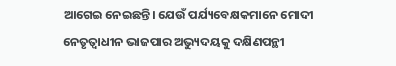ଆଗେଇ ନେଇଛନ୍ତି। ଯେଉଁ ପର୍ଯ୍ୟବେକ୍ଷକମାନେ ମୋଦୀ ନେତୃତ୍ବାଧୀନ ଭାଜପାର ଅଭ୍ୟୁଦୟକୁ ଦକ୍ଷିଣପନ୍ଥୀ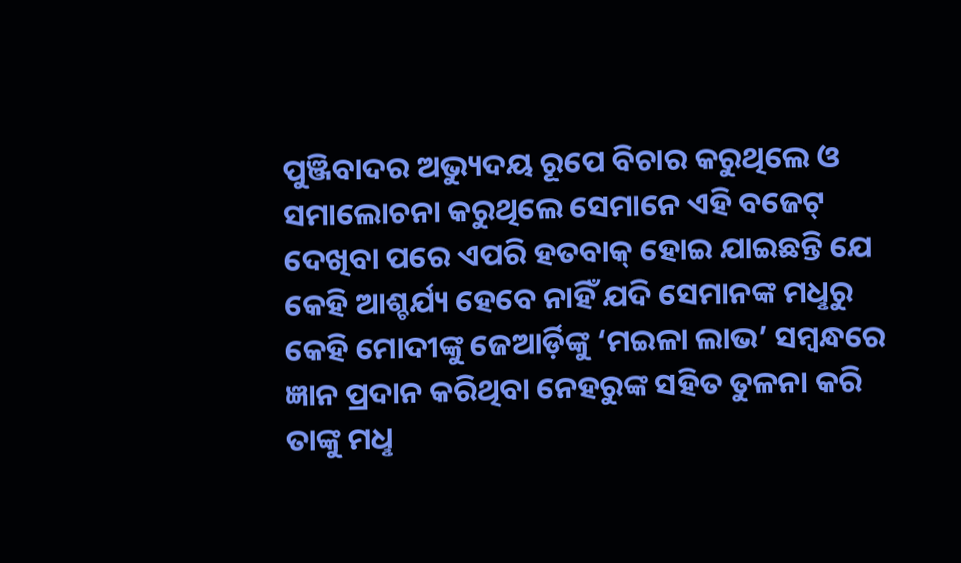ପୁଞ୍ଜିବାଦର ଅଭ୍ୟୁଦୟ ରୂପେ ବିଚାର କରୁଥିଲେ ଓ ସମାଲୋଚନା କରୁଥିଲେ ସେମାନେ ଏହି ବଜେଟ୍ ଦେଖିବା ପରେ ଏପରି ହତବାକ୍ ହୋଇ ଯାଇଛନ୍ତି ଯେ କେହି ଆଶ୍ଚର୍ଯ୍ୟ ହେବେ ନାହିଁ ଯଦି ସେମାନଙ୍କ ମଧୢରୁ କେହି ମୋଦୀଙ୍କୁ ଜେଆର୍ଡ଼ିଙ୍କୁ ‘ମଇଳା ଲାଭ’ ସମ୍ବନ୍ଧରେ ଜ୍ଞାନ ପ୍ରଦାନ କରିଥିବା ନେହରୁଙ୍କ ସହିତ ତୁଳନା କରି ତାଙ୍କୁ ମଧୢ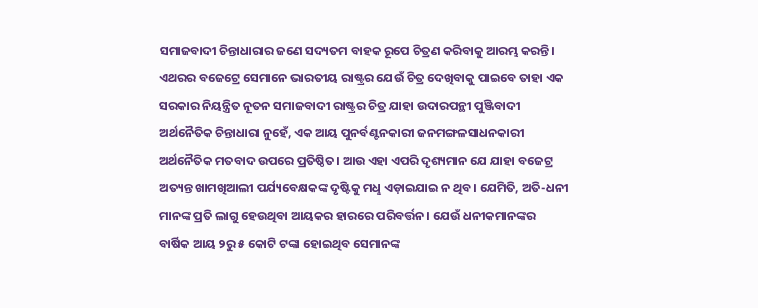ସମାଜବାଦୀ ଚିନ୍ତାଧାରାର ଜଣେ ସଦ୍ୟତମ ବାହକ ରୂପେ ଚିତ୍ରଣ କରିବାକୁ ଆରମ୍ଭ କରନ୍ତି।
ଏଥରର ବଜେଟ୍ରେ ସେମାନେ ଭାରତୀୟ ରାଷ୍ଟ୍ରର ଯେଉଁ ଚିତ୍ର ଦେଖିବାକୁ ପାଇବେ ତାହା ଏକ ସରକାର ନିୟନ୍ତ୍ରିତ ନୂତନ ସମାଜବାଦୀ ରାଷ୍ଟ୍ରର ଚିତ୍ର ଯାହା ଉଦାରପନ୍ଥୀ ପୁଞ୍ଜିବାଦୀ ଅର୍ଥନୈତିକ ଚିନ୍ତାଧାରା ନୁହେଁ, ଏକ ଆୟ ପୁନର୍ବଣ୍ଟନକାରୀ ଜନମଙ୍ଗଳସାଧନକାରୀ ଅର୍ଥନୈତିକ ମତବାଦ ଉପରେ ପ୍ରତିଷ୍ଠିତ। ଆଉ ଏହା ଏପରି ଦୃଶ୍ୟମାନ ଯେ ଯାହା ବଜେଟ୍ର ଅତ୍ୟନ୍ତ ଖାମଖିଆଲୀ ପର୍ଯ୍ୟବେକ୍ଷକଙ୍କ ଦୃଷ୍ଟିକୁ ମଧୢ ଏଡ଼ାଇଯାଇ ନ ଥିବ। ଯେମିତି, ଅତି-ଧନୀ ମାନଙ୍କ ପ୍ରତି ଲାଗୁ ହେଉଥିବା ଆୟକର ହାରରେ ପରିବର୍ତ୍ତନ। ଯେଉଁ ଧନୀକମାନଙ୍କର ବାର୍ଷିକ ଆୟ ୨ରୁ ୫ କୋଟି ଟଙ୍କା ହୋଇଥିବ ସେମାନଙ୍କ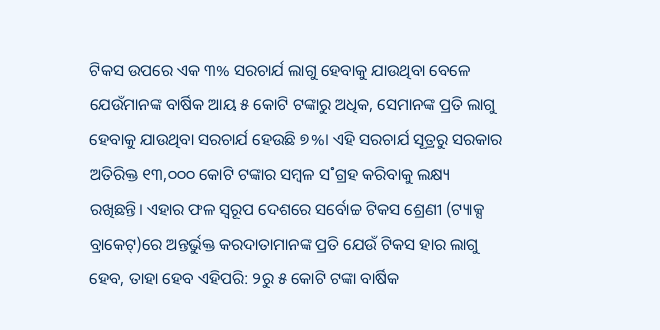ଟିକସ ଉପରେ ଏକ ୩% ସରଚାର୍ଯ ଲାଗୁ ହେବାକୁ ଯାଉଥିବା ବେଳେ ଯେଉଁମାନଙ୍କ ବାର୍ଷିକ ଆୟ ୫ କୋଟି ଟଙ୍କାରୁ ଅଧିକ, ସେମାନଙ୍କ ପ୍ରତି ଲାଗୁ ହେବାକୁ ଯାଉଥିବା ସରଚାର୍ଯ ହେଉଛି ୭%। ଏହି ସରଚାର୍ଯ ସୂତ୍ରରୁ ସରକାର ଅତିରିକ୍ତ ୧୩,୦୦୦ କୋଟି ଟଙ୍କାର ସମ୍ବଳ ସ˚ଗ୍ରହ କରିବାକୁ ଲକ୍ଷ୍ୟ ରଖିଛନ୍ତି। ଏହାର ଫଳ ସ୍ବରୂପ ଦେଶରେ ସର୍ବୋଚ୍ଚ ଟିକସ ଶ୍ରେଣୀ (ଟ୍ୟାକ୍ସ ବ୍ରାକେଟ୍)ରେ ଅନ୍ତର୍ଭୁକ୍ତ କରଦାତାମାନଙ୍କ ପ୍ରତି ଯେଉଁ ଟିକସ ହାର ଲାଗୁ ହେବ, ତାହା ହେବ ଏହିପରି: ୨ରୁ ୫ କୋଟି ଟଙ୍କା ବାର୍ଷିକ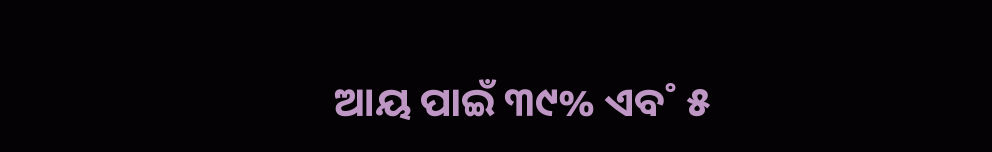ଆୟ ପାଇଁ ୩୯% ଏବ˚ ୫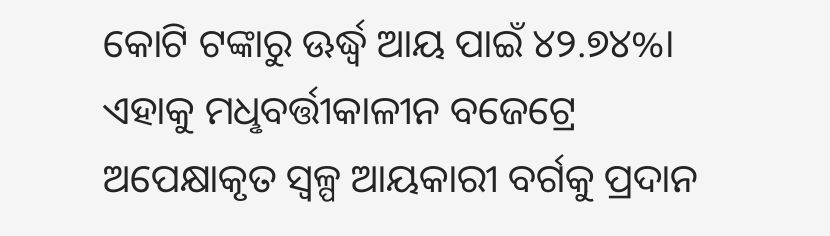କୋଟି ଟଙ୍କାରୁ ଊର୍ଦ୍ଧ୍ବ ଆୟ ପାଇଁ ୪୨.୭୪%। ଏହାକୁ ମଧୢବର୍ତ୍ତୀକାଳୀନ ବଜେଟ୍ରେ ଅପେକ୍ଷାକୃତ ସ୍ବଳ୍ପ ଆୟକାରୀ ବର୍ଗକୁ ପ୍ରଦାନ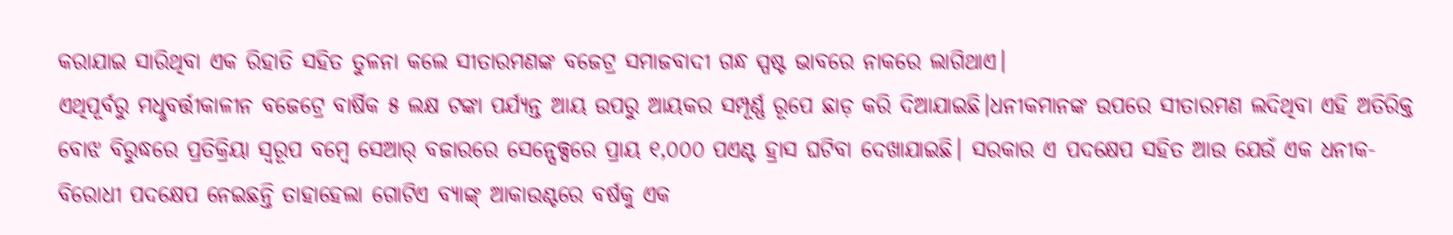କରାଯାଇ ସାରିଥିବା ଏକ ରିହାତି ସହିତ ତୁଳନା କଲେ ସୀତାରମଣଙ୍କ ବଜେଟ୍ର ସମାଜବାଦୀ ଗନ୍ଧ ସ୍ପଷ୍ଟ ଭାବରେ ନାକରେ ଲାଗିଥାଏ।
ଏଥିପୂର୍ବରୁ ମଧୢବର୍ତ୍ତୀକାଳୀନ ବଜେଟ୍ରେ ବାର୍ଷିକ ୫ ଲକ୍ଷ ଟଙ୍କା ପର୍ଯ୍ୟନ୍ତ ଆୟ ଉପରୁ ଆୟକର ସମ୍ପୂର୍ଣ୍ଣ ରୂପେ ଛାଡ଼ କରି ଦିଆଯାଇଛି।ଧନୀକମାନଙ୍କ ଉପରେ ସୀତାରମଣ ଲଦିଥିବା ଏହି ଅତିରିକ୍ତ ବୋଝ ବିରୁଦ୍ଧରେ ପ୍ରତିକ୍ରିୟା ସ୍ବରୂପ ବମ୍ବେ ସେଆର୍ ବଜାରରେ ସେନ୍ସେକ୍ସରେ ପ୍ରାୟ ୧,୦୦୦ ପଏଣ୍ଟ ହ୍ରାସ ଘଟିବା ଦେଖାଯାଇଛି। ସରକାର ଏ ପଦକ୍ଷେପ ସହିତ ଆଉ ଯେଉଁ ଏକ ଧନୀକ-ବିରୋଧୀ ପଦକ୍ଷେପ ନେଇଛନ୍ତି ତାହାହେଲା ଗୋଟିଏ ବ୍ୟାଙ୍କ୍ ଆକାଉଣ୍ଟରେ ବର୍ଷକୁ ଏକ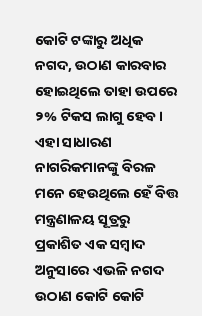କୋଟି ଟଙ୍କାରୁ ଅଧିକ ନଗଦ, ଉଠାଣ କାରବାର ହୋଇଥିଲେ ତାହା ଉପରେ ୨% ଟିକସ ଲାଗୁ ହେବ। ଏହା ସାଧାରଣ ନାଗରିକମାନଙ୍କୁ ବିରଳ ମନେ ହେଉଥିଲେ ହେଁ ବିତ୍ତ ମନ୍ତ୍ରଣାଳୟ ସୂତ୍ରରୁ ପ୍ରକାଶିତ ଏକ ସମ୍ବାଦ ଅନୁସାରେ ଏଭଳି ନଗଦ ଉଠାଣ କୋଟି କୋଟି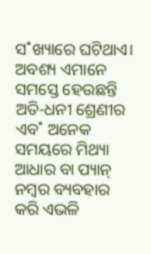ସ˚ଖ୍ୟାରେ ଘଟିଥାଏ। ଅବଶ୍ୟ ଏମାନେ ସମସ୍ତେ ହେଉଛନ୍ତି ଅତି-ଧନୀ ଶ୍ରେଣୀର ଏବ˚ ଅନେକ ସମୟରେ ମିଥ୍ୟା ଆଧାର ବା ପ୍ୟାନ୍ ନମ୍ବର ବ୍ୟବହାର କରି ଏଭଳି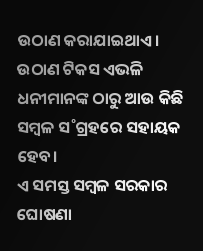ଉଠାଣ କରାଯାଇଥାଏ। ଉଠାଣ ଟିକସ ଏଭଳି ଧନୀମାନଙ୍କ ଠାରୁ ଆଉ କିଛି ସମ୍ବଳ ସ˚ଗ୍ରହରେ ସହାୟକ ହେବ।
ଏ ସମସ୍ତ ସମ୍ବଳ ସରକାର ଘୋଷଣା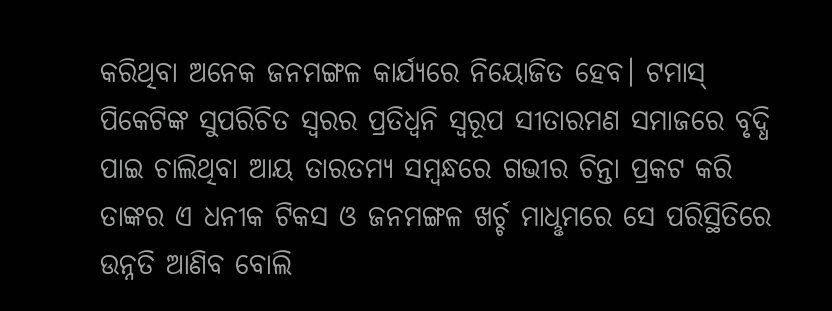କରିଥିବା ଅନେକ ଜନମଙ୍ଗଳ କାର୍ଯ୍ୟରେ ନିୟୋଜିତ ହେବ। ଟମାସ୍ ପିକେଟିଙ୍କ ସୁପରିଚିତ ସ୍ବରର ପ୍ରତିଧ୍ବନି ସ୍ବରୂପ ସୀତାରମଣ ସମାଜରେ ବୃଦ୍ଧି ପାଇ ଚାଲିଥିବା ଆୟ ତାରତମ୍ୟ ସମ୍ବନ୍ଧରେ ଗଭୀର ଚିନ୍ତା ପ୍ରକଟ କରି ତାଙ୍କର ଏ ଧନୀକ ଟିକସ ଓ ଜନମଙ୍ଗଳ ଖର୍ଚ୍ଚ ମାଧୢମରେ ସେ ପରିସ୍ଥିତିରେ ଉନ୍ନତି ଆଣିବ ବୋଲି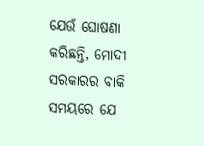ଯେଉଁ ଘୋଷଣା କରିଛନ୍ତି, ମୋଦୀ ସରକାରର ବାକି ସମୟରେ ଯେ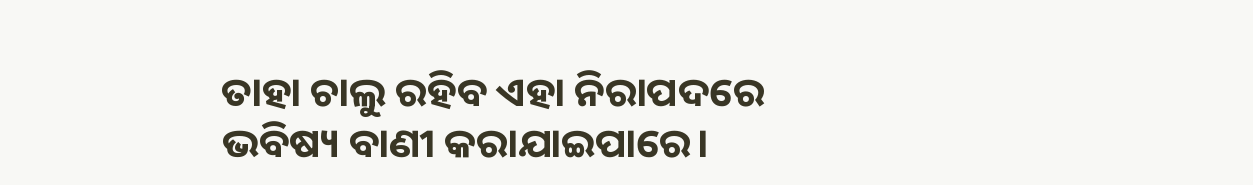ତାହା ଚାଲୁ ରହିବ ଏହା ନିରାପଦରେ ଭବିଷ୍ୟ ବାଣୀ କରାଯାଇପାରେ।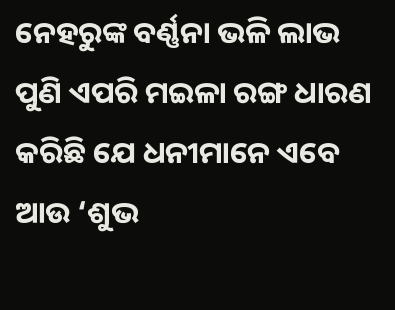ନେହରୁଙ୍କ ବର୍ଣ୍ଣନା ଭଳି ଲାଭ ପୁଣି ଏପରି ମଇଳା ରଙ୍ଗ ଧାରଣ କରିଛି ଯେ ଧନୀମାନେ ଏବେ ଆଉ ‘ଶୁଭ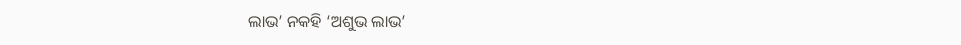ଲାଭ’ ନକହି ‘ଅଶୁଭ ଲାଭ’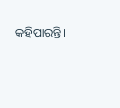କହିପାରନ୍ତି।